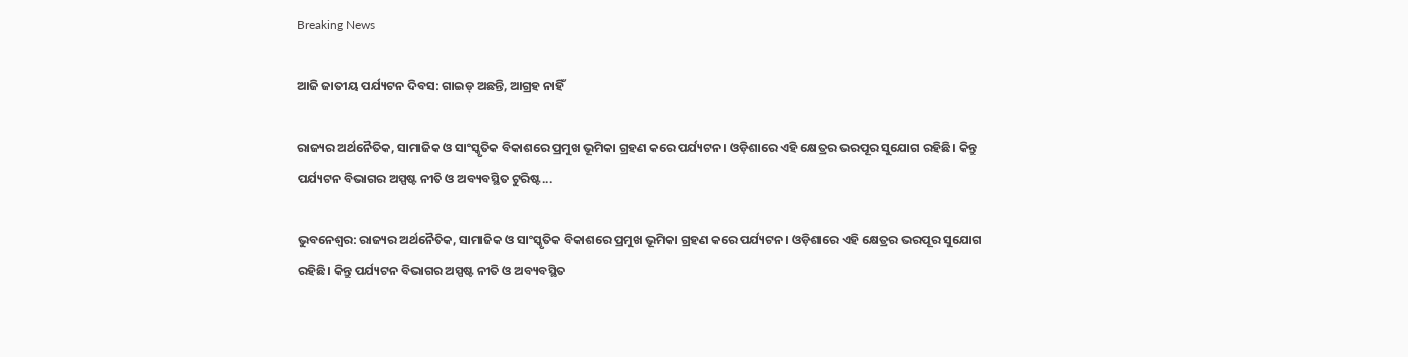Breaking News

ଆଜି ଜାତୀୟ ପର୍ଯ୍ୟଟନ ଦିବସ: ଗ‌ାଇଡ୍‌ ଅଛନ୍ତି, ଆଗ୍ରହ ନାହିଁ

ରାଜ୍ୟର ଅର୍ଥନୈତିକ, ସାମାଜିକ ଓ ସାଂସ୍କୃତିକ ବିକାଶରେ ପ୍ରମୁଖ ଭୂମିକା ଗ୍ରହଣ କରେ ପର୍ଯ୍ୟଟନ। ଓଡ଼ିଶାରେ ଏହି କ୍ଷେତ୍ରର ଭରପୂର ସୁଯୋଗ ରହିଛି। କିନ୍ତୁ ପର୍ଯ୍ୟଟନ ବିଭାଗର ଅସ୍ପଷ୍ଟ ନୀତି ଓ ଅବ୍ୟବସ୍ଥିତ ଟୁରିଷ୍ଟ...

ଭୁବନେଶ୍ବର: ରାଜ୍ୟର ଅର୍ଥନୈତିକ, ସାମାଜିକ ଓ ସାଂସ୍କୃତିକ ବିକାଶରେ ପ୍ରମୁଖ ଭୂମିକା ଗ୍ରହଣ କରେ ପର୍ଯ୍ୟଟନ। ଓଡ଼ିଶାରେ ଏହି କ୍ଷେତ୍ରର ଭରପୂର ସୁଯୋଗ ରହିଛି। କିନ୍ତୁ ପର୍ଯ୍ୟଟନ ବିଭାଗର ଅସ୍ପଷ୍ଟ ନୀତି ଓ ଅବ୍ୟବସ୍ଥିତ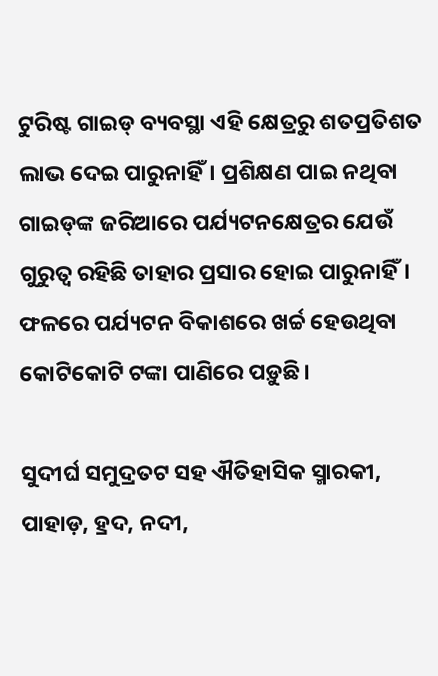ଟୁରିଷ୍ଟ ଗାଇଡ୍‌ ବ୍ୟବସ୍ଥା ଏହି କ୍ଷେତ୍ରରୁ ଶତପ୍ରତିଶତ ଲାଭ ଦେଇ ପାରୁନାହିଁ। ପ୍ରଶିକ୍ଷଣ ପାଇ ନଥିବା ଗାଇଡ୍‌ଙ୍କ ଜରିଆରେ ପର୍ଯ୍ୟଟନକ୍ଷେତ୍ରର ଯେଉଁ ଗୁରୁତ୍ବ ରହିଛି ତାହାର ପ୍ରସାର ହୋଇ ପାରୁନାହିଁ। ଫଳରେ ପର୍ଯ୍ୟଟନ ବିକାଶରେ ଖର୍ଚ୍ଚ ହେଉଥିବା କୋଟିକୋଟି ଟଙ୍କା ପାଣିରେ ପଡ଼ୁଛି।

ସୁଦୀର୍ଘ ସମୁଦ୍ରତଟ ସହ ଐତିହାସିକ ସ୍ମାରକୀ, ପାହାଡ଼, ହ୍ରଦ, ନଦୀ,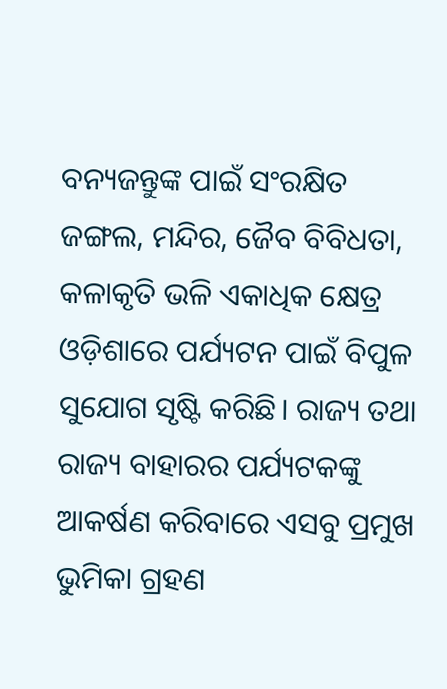ବନ୍ୟଜନ୍ତୁଙ୍କ ପାଇଁ ସଂରକ୍ଷିତ ଜଙ୍ଗଲ, ମନ୍ଦିର, ଜୈବ ବିବିଧତା, କଳାକୃତି ଭଳି ଏକାଧିକ କ୍ଷେତ୍ର ଓଡ଼ିଶାରେ ପର୍ଯ୍ୟଟନ ପାଇଁ ବିପୁଳ ସୁଯୋଗ ସୃଷ୍ଟି କରିଛି। ରାଜ୍ୟ ତଥା ରାଜ୍ୟ ବାହାରର ପର୍ଯ୍ୟଟକଙ୍କୁ ଆକର୍ଷଣ କରିବାରେ ଏସବୁ ପ୍ରମୁଖ ଭୁମିକା ଗ୍ରହଣ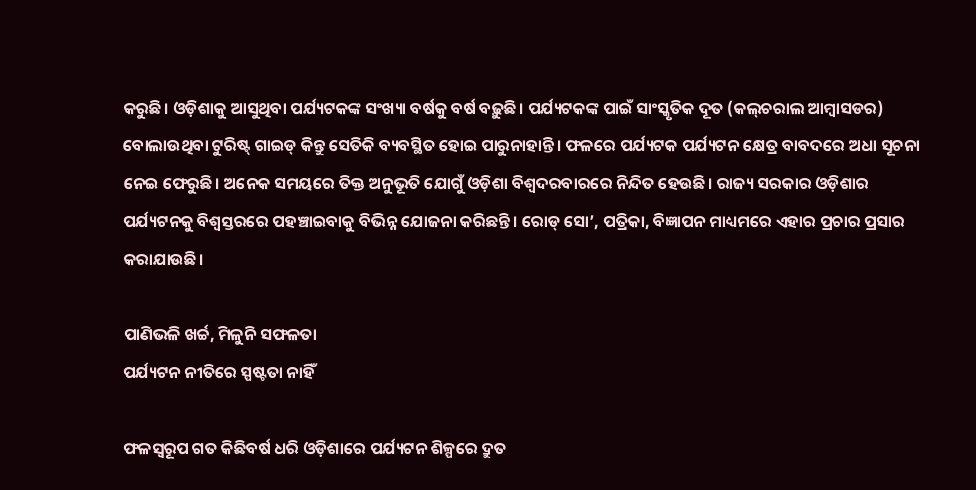କରୁଛି। ଓଡ଼ିଶାକୁ ଆସୁଥିବା ପର୍ଯ୍ୟଟକଙ୍କ ସଂଖ୍ୟା ବର୍ଷକୁ ବର୍ଷ ବଢ଼ୁଛି। ପର୍ଯ୍ୟଟକଙ୍କ ପାଇଁ ସାଂସ୍କୃତିକ ଦୂତ (କଲ୍‌ଚରାଲ ଆମ୍ବାସଡର) ବୋଲାଉଥିବା ଟୁରିଷ୍ଟ୍‌ ଗାଇଡ୍‌ କିନ୍ତୁ ସେତିକି ବ୍ୟବସ୍ଥିତ ହୋଇ ପାରୁନାହାନ୍ତି। ଫଳରେ ପର୍ଯ୍ୟଟକ ପର୍ଯ୍ୟଟନ କ୍ଷେତ୍ର ବାବଦରେ ଅଧା ସୂଚନା ନେଇ ଫେରୁଛି। ଅନେକ ସମୟରେ ତିକ୍ତ ଅନୁଭୂତି ଯୋଗୁଁ ଓଡ଼ିଶା ବିଶ୍ବଦରବାରରେ ନିନ୍ଦିତ ହେଉଛି। ରାଜ୍ୟ ସରକାର ଓଡ଼ିଶାର ପର୍ଯ୍ୟଟନକୁ ବିଶ୍ବସ୍ତରରେ ପହଞ୍ଚାଇବାକୁ ବିଭିନ୍ନ ଯୋଜନା କରିଛନ୍ତି। ରୋଡ୍‌ ସୋ’, ପତ୍ରିକା, ବିଜ୍ଞାପନ ମ‌ାଧ୍ୟମରେ ଏହାର ପ୍ରଚାର ପ୍ରସାର କରାଯାଉଛି।

ପାଣିଭଳି ଖର୍ଚ୍ଚ, ମିଳୁନି ସଫଳତା
ପର୍ଯ୍ୟଟନ ନୀତିରେ ସ୍ପଷ୍ଟତା ନାହିଁ

ଫଳସ୍ବରୂପ ଗତ କିଛିବର୍ଷ ଧରି ଓଡ଼ିଶାରେ ପର୍ଯ୍ୟଟନ ଶିଳ୍ପରେ ଦ୍ରୁତ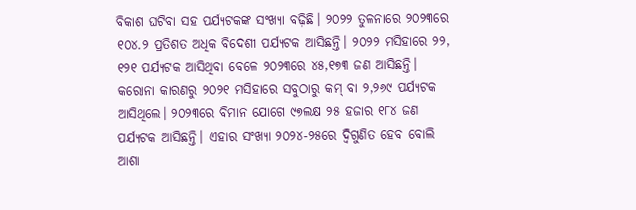ବିକାଶ ଘଟିବା ସହ ପର୍ଯ୍ୟଟକଙ୍କ ସଂଖ୍ୟା ବଢ଼ିଛି। ୨୦୨୨ ତୁଳନାରେ ୨୦୨୩ରେ ୧୦୪.୨ ପ୍ରତିଶତ ଅଧିକ ବିଦେଶୀ ପର୍ଯ୍ୟଟକ ଆସିଛନ୍ତି। ୨୦୨୨ ମସିହା‌ରେ ୨୨, ୧୨୧ ପର୍ଯ୍ୟଟକ ଆସିଥିବା ବେଳେ ୨୦୨୩ରେ ୪୫,୧୭୩ ଜଣ ଆସିଛନ୍ତି। କରୋନା କାରଣରୁ ୨୦୨୧ ମସିହାରେ ସବୁଠାରୁ କମ୍‌ ବା ୨,୨୬୯ ପର୍ଯ୍ୟଟକ ଆସିଥିଲେ। ୨୦୨୩ରେ ବିମାନ ଯୋଗେ ୯୭ଲକ୍ଷ ୨୫ ହଜାର ୧୮୪ ଜଣ ପର୍ଯ୍ୟଟକ ଆସିଛନ୍ତି। ଏହାର ସଂଖ୍ୟା ୨୦୨୪-୨୫ରେ ଦ୍ବିଗୁଣିତ ହେବ ବୋଲି ଆଶା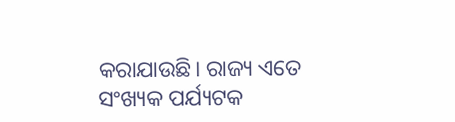କରାଯାଉଛି। ରାଜ୍ୟ ଏତେ ସଂଖ୍ୟକ ପର୍ଯ୍ୟଟକ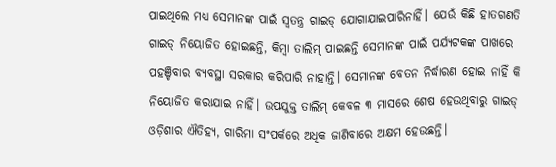ପାଇଥିଲେ ମଧ୍ୟ ସେମାନଙ୍କ ପାଇଁ ସ୍ବତନ୍ତ୍ର ଗାଇଡ୍‌ ଯୋଗାଯାଇପାରିନାହିଁ। ଯେଉଁ କିଛି ହାତଗଣତି ଗାଇଡ୍‌ ନିୟୋଜିତ ହୋଇଛନ୍ତି, କିମ୍ବା ତାଲିମ୍‌ ପାଇଛନ୍ତି ସେମାନଙ୍କ ପାଇଁ ପର୍ଯ୍ୟଟକଙ୍କ ପାଖରେ ପହଞ୍ଚିବାର ବ୍ୟବସ୍ଥା ସରକାର କରିପାରି ନାହାନ୍ତି। ସେମାନଙ୍କ ବେତନ ନିର୍ଦ୍ଧାରଣ ‌ହୋଇ ନାହିଁ କି ନିୟୋଜିତ କରାଯାଇ ନାହିଁ। ଉପଯୁକ୍ତ ତାଲିମ୍ କେବଳ ୩ ମାସରେ ଶେଷ ହେଉଥିବାରୁ ଗାଇଡ୍‌ ଓଡ଼ିଶାର ଐତିହ୍ୟ, ଗାରିମା ସଂପର୍କରେ ଅଧିକ ଜାଣିବାରେ ଅକ୍ଷମ ହେଉଛନ୍ତି।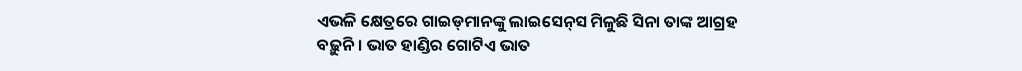ଏଭଳି କ୍ଷେତ୍ରରେ ଗାଇଡ୍‌ମାନଙ୍କୁ ଲାଇସେନ୍‌ସ ମିଳୁଛି ସିନା ତାଙ୍କ ଆଗ୍ରହ ବଢ଼ୁନି। ଭାତ ହାଣ୍ଡିର ଗୋଟିଏ ‌ଭାତ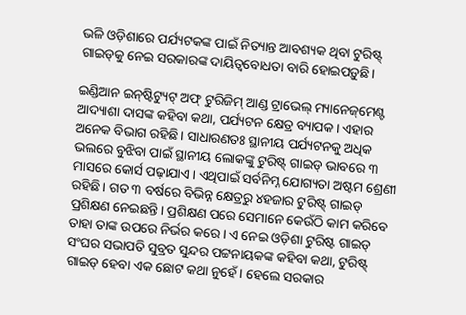ଭଳି ଓଡ଼ିଶା‌ରେ ପର୍ଯ୍ୟଟକଙ୍କ ପାଇଁ ନିତ୍ୟାନ୍ତ ଆବଶ୍ୟକ ଥିବା ଟୁରିଷ୍ଟ୍‌ ଗାଇଡ୍‌କୁ ନେଇ ସରକାରଙ୍କ ଦାୟିତ୍ବବୋଧତା ବାରି ହୋଇପଡ଼ୁଛି।

ଇଣ୍ଡିଆନ ଇନ୍‌ଷ୍ଟିଟ୍ୟୁଟ୍‌ ଅଫ୍‌ ଟୁରିଜିମ୍‌ ଆଣ୍ଡ ଟ୍ର‌ାଭେଲ୍‌ ମ୍ୟାନେଜ୍‌ମେଣ୍ଟ ଆଦ୍ୟାଶା ଦାସଙ୍କ କହିବା କଥା, ପର୍ଯ୍ୟଟନ କ୍ଷେତ୍ର ବ୍ୟ‌ାପକ। ଏହାର ଅନେକ ବି‌ଭାଗ ରହିଛି। ସାଧାରଣତଃ ସ୍ଥାନୀୟ ପର୍ଯ୍ୟଟନକୁ ଅଧିକ ଭଲରେ ବୁଝିବା ପାଇଁ ସ୍ଥାନୀୟ ଲୋକଙ୍କୁ ଟୁରିଷ୍ଟ୍‌ ଗାଇଡ୍‌ ଭାବରେ ୩ ମାସରେ କୋର୍ସ ପଢ଼ାଯାଏ। ଏଥିପାଇଁ ସର୍ବନିମ୍ନ ଯୋଗ୍ୟତା ଅଷ୍ଟମ ‌ଶ୍ରେଣୀ ରହିଛି। ଗତ ୩ ବର୍ଷରେ ବିଭିନ୍ନ କ୍ଷେତ୍ରରୁ ୪ହଜାର ଟୁରିଷ୍ଟ୍‌ ଗାଇଡ୍‌ ପ୍ରଶିକ୍ଷଣ ‌ନେଇଛନ୍ତି। ପ୍ରଶିକ୍ଷଣ ପରେ ସେମାନେ କେଉଁଠି କାମ କରି‌ବେ ତାହା ତାଙ୍କ ଉପରେ ନିର୍ଭର କରେ। ଏ ନେଇ ଓଡ଼ିଶା ଟୁରିଷ୍ଟ ଗାଇଡ୍‌ ସଂଘର ସଭାପତି ସୁବ୍ରତ ସୁନ୍ଦର ପଟ୍ଟନାୟକଙ୍କ କହିବା କଥା, ଟୁରିଷ୍ଟ୍‌ ଗାଇଡ୍‌ ହେବା ଏକ ଛୋଟ କଥା ନୁହେଁ। ହେ‌ଲେ ସରକାର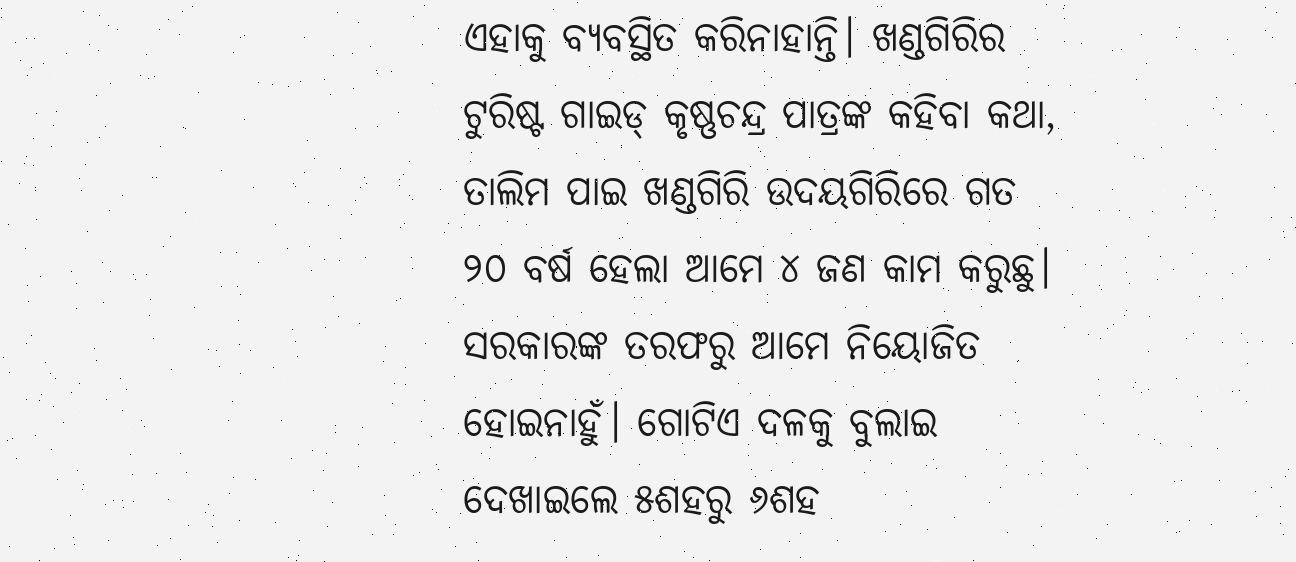ଏହାକୁ ବ୍ୟବସ୍ଥିତ କରିନାହାନ୍ତି। ଖଣ୍ଡଗିରିର ଟୁରିଷ୍ଟ ଗାଇଡ୍‌ କୃଷ୍ଣଚନ୍ଦ୍ର ପାତ୍ରଙ୍କ କହିବା କଥା, ତାଲିମ ପାଇ ଖଣ୍ଡଗିରି ଉଦୟଗିରିରେ ଗତ ୨୦ ବର୍ଷ ହେଲା ଆମେ ୪ ଜଣ କାମ କରୁଛୁ। ସରକାରଙ୍କ ତରଫରୁ ଆମେ ନିୟୋଜିତ ହୋଇନାହୁଁ। ଗୋଟିଏ ଦଳକୁ ବୁଲାଇ ଦେଖାଇଲେ ୫ଶହରୁ ୬ଶହ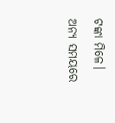ଟଙ୍କା ମିଳେ। ଅନ୍ୟ ସମୟରେ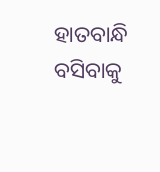ହାତବାନ୍ଧି ବସିବାକୁ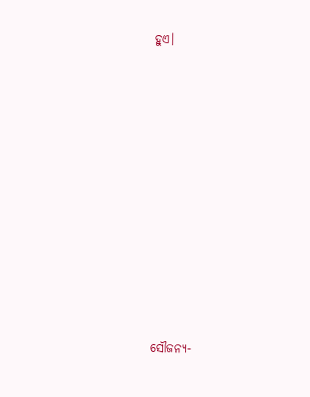ହୁଏ।

















ସୌଜନ୍ୟ-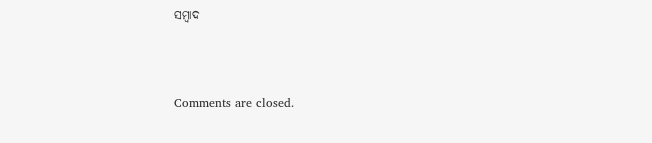ସମ୍ୱାଦ



Comments are closed.